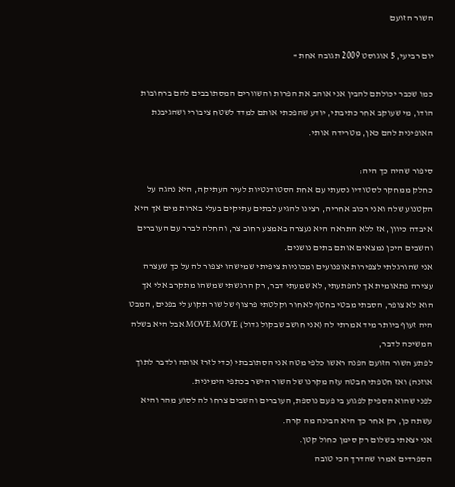השור הזועם

יום רביעי, 5 אוגוסט 2009 תגובה אחת »

כמו שכבר יכולתם להבין אני אוהב את הפרות והשוורים המסתובבים להם ברחובות הודו, מי שעוקב אחר כתיבתי, יודע שהפכתי אותם למדד לשטח ציבורי ושהגיבנת האופינית להם כאן, מטרידה אותי.

סיפור שהיה כך היה:
כחלק ממחקר לסטודיו נסעתי עם אחת הסטודנטיות לעיר העתיקה, היא נהגה על הקטנוע שלה ואני רכוב אחריה, רצינו להגיע לבתים עתיקים בעלי בארות מים אך היא איבדה כיוון, אז ללא התראה היא נעצרה באמצע רחוב צר, והחלה לברר עם העוברים והשבים היכן נמצאים אותם בתים נושנים.
אני שהורגלתי לצפירות אופנועים ומכוניות ציפיתי שמישהו יצפור לה על כך שעצרה עצירה פתאומית אך להפתעתי, לא שמעתי דבר, רק הרגשתי שמשהו מתקרב אלי אך הוא לא צופר, הסבתי מבטי בחטף לאחור וקלטתי פרצוף של שור תקוע לי בפנים, המבט היה זעוף ביותר מיד אמרתי לה (אני חושב שבקול גדול) MOVE MOVE אבל היא בשלה המשיכה לדבר,
לפתע השור הזועם הפנה ראשו כלפי מטה אני הסתובבתי (כדי לזרז אותה ולדבר לתוך אוזנה) ואז חטפתי חבטה עזה מקרנו של השור הישר בכתפי הימינית.
לפני שהוא הספיק לפגוע בי פעם נוספת, העוברים והשבים צרחו לה לסוע מהר והיא עשתה כן, רק אחר כך היא הבינה מה קרה.
אני יצאתי בשלום רק סימן כחול קטן.
הספרדים אמרו שהדרך הכי טובה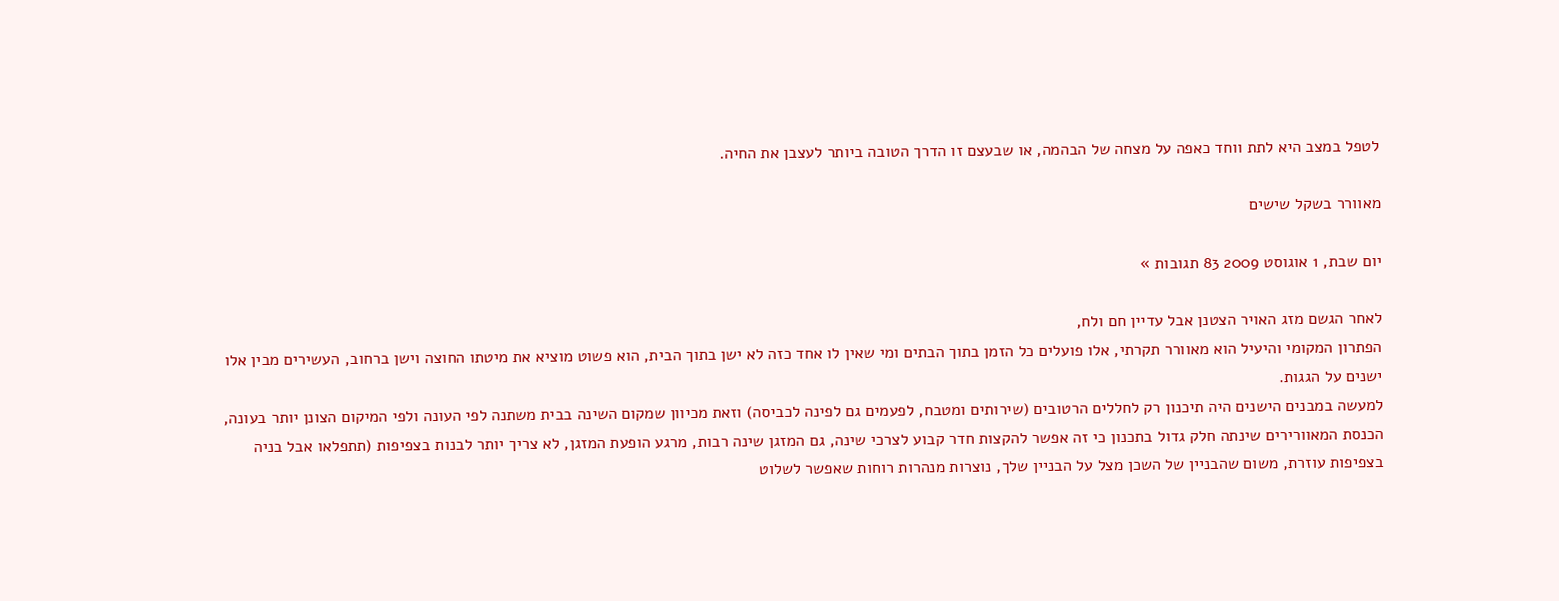לטפל במצב היא לתת ווחד כאפה על מצחה של הבהמה, או שבעצם זו הדרך הטובה ביותר לעצבן את החיה.

מאוורר בשקל שישים

יום שבת, 1 אוגוסט 2009 83 תגובות »

לאחר הגשם מזג האויר הצטנן אבל עדיין חם ולח,
הפתרון המקומי והיעיל הוא מאוורר תקרתי, אלו פועלים כל הזמן בתוך הבתים ומי שאין לו אחד כזה לא ישן בתוך הבית, הוא פשוט מוציא את מיטתו החוצה וישן ברחוב, העשירים מבין אלו ישנים על הגגות.
למעשה במבנים הישנים היה תיכנון רק לחללים הרטובים (שירותים ומטבח, לפעמים גם לפינה לכביסה) וזאת מכיוון שמקום השינה בבית משתנה לפי העונה ולפי המיקום הצונן יותר בעונה, הכנסת המאוורירים שינתה חלק גדול בתכנון כי זה אפשר להקצות חדר קבוע לצרכי שינה, גם המזגן שינה רבות, מרגע הופעת המזגן, לא צריך יותר לבנות בצפיפות (תתפלאו אבל בניה בצפיפות עוזרת, משום שהבניין של השכן מצל על הבניין שלך, נוצרות מנהרות רוחות שאפשר לשלוט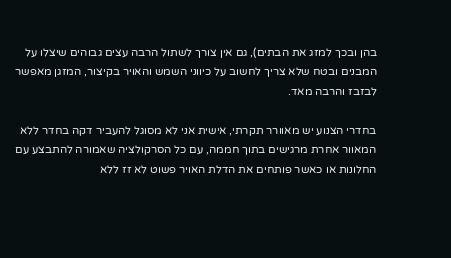בהן ובכך למזג את הבתים), גם אין צורך לשתול הרבה עצים גבוהים שיצלו על המבנים ובטח שלא צריך לחשוב על כיווני השמש והאויר בקיצור, המזגן מאפשר לבזבז והרבה מאד.

בחדרי הצנוע יש מאוורר תקרתי, אישית אני לא מסוגל להעביר דקה בחדר ללא המאוור אחרת מרגישים בתוך חממה, עם כל הסרקולציה שאמורה להתבצע עם החלונות או כאשר פותחים את הדלת האויר פשוט לא זז ללא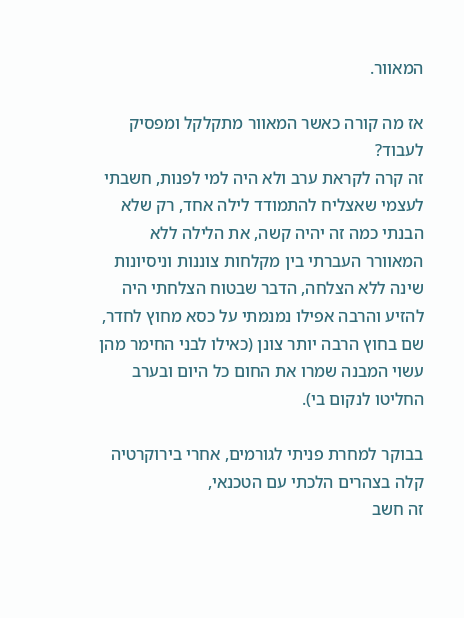המאוור.

אז מה קורה כאשר המאוור מתקלקל ומפסיק לעבוד?
זה קרה לקראת ערב ולא היה למי לפנות, חשבתי לעצמי שאצליח להתמודד לילה אחד, רק שלא הבנתי כמה זה יהיה קשה, את הלילה ללא המאוורר העברתי בין מקלחות צוננות וניסיונות שינה ללא הצלחה, הדבר שבטוח הצלחתי היה להזיע והרבה אפילו נמנמתי על כסא מחוץ לחדר, שם בחוץ הרבה יותר צונן (כאילו לבני החימר מהן עשוי המבנה שמרו את החום כל היום ובערב החליטו לנקום בי).

בבוקר למחרת פניתי לגורמים, אחרי בירוקרטיה קלה בצהרים הלכתי עם הטכנאי,
זה חשב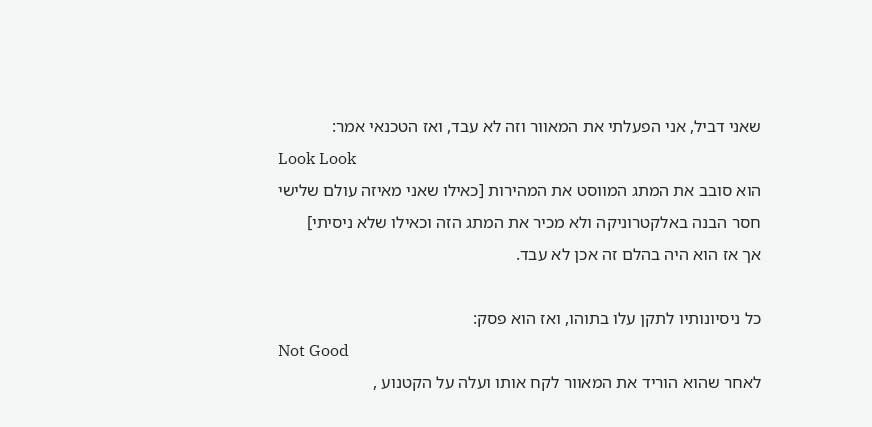שאני דביל, אני הפעלתי את המאוור וזה לא עבד, ואז הטכנאי אמר:
Look Look
הוא סובב את המתג המווסט את המהירות [כאילו שאני מאיזה עולם שלישי חסר הבנה באלקטרוניקה ולא מכיר את המתג הזה וכאילו שלא ניסיתי]
אך אז הוא היה בהלם זה אכן לא עבד.

כל ניסיונותיו לתקן עלו בתוהו, ואז הוא פסק:
Not Good
לאחר שהוא הוריד את המאוור לקח אותו ועלה על הקטנוע ,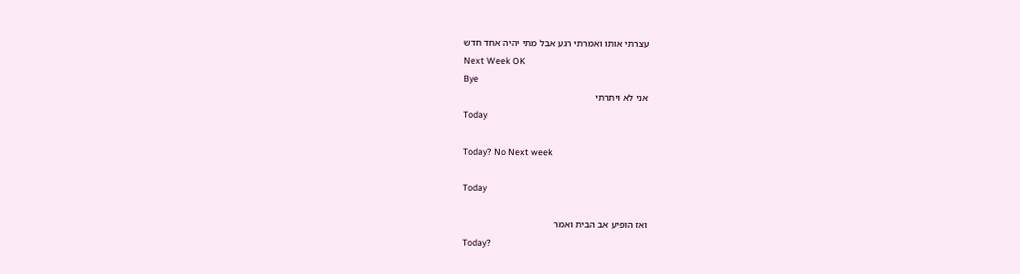עצרתי אותו ואמרתי רגע אבל מתי יהיה אחד חדש
Next Week OK
Bye
אני לא ויתרתי
Today

Today? No Next week

Today

ואז הופיע אב הבית ואמר
Today?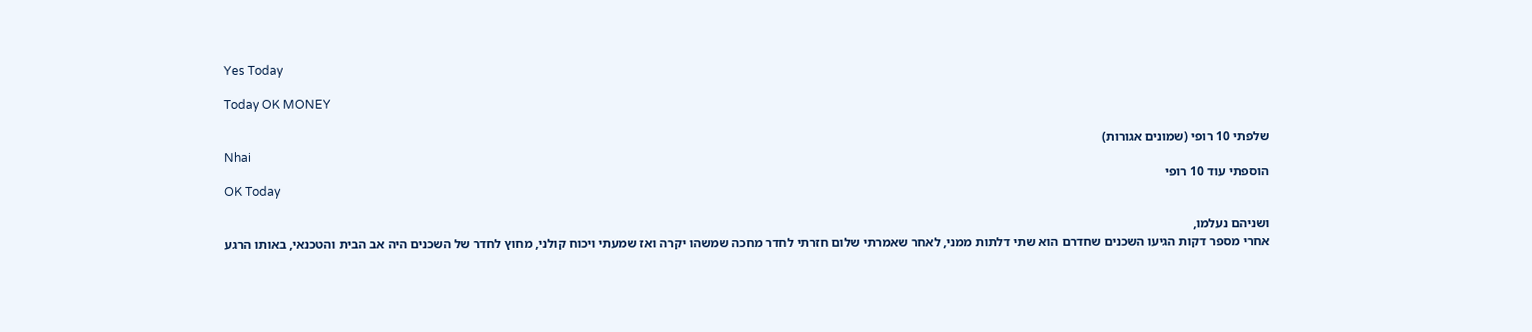Yes Today

Today OK MONEY

שלפתי 10 רופי (שמונים אגורות)
Nhai
הוספתי עוד 10 רופי
OK Today

ושניהם נעלמו,
אחרי מספר דקות הגיעו השכנים שחדרם הוא שתי דלתות ממני, לאחר שאמרתי שלום חזרתי לחדר מחכה שמשהו יקרה ואז שמעתי ויכוח קולני, מחוץ לחדר של השכנים היה אב הבית והטכנאי, באותו הרגע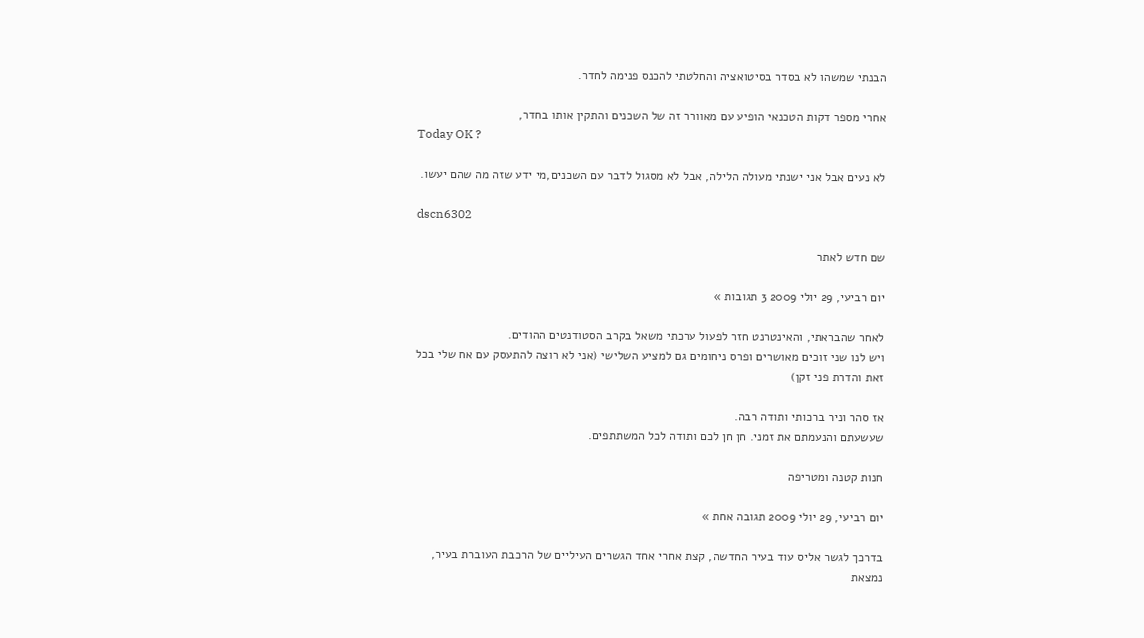הבנתי שמשהו לא בסדר בסיטואציה והחלטתי להכנס פנימה לחדר.

אחרי מספר דקות הטכנאי הופיע עם מאוורר זה של השכנים והתקין אותו בחדר,
Today OK ?

לא נעים אבל אני ישנתי מעולה הלילה, אבל לא מסגול לדבר עם השכנים,מי ידע שזה מה שהם יעשו.

dscn6302

שם חדש לאתר

יום רביעי, 29 יולי 2009 3 תגובות »

לאחר שהבראתי, והאינטרנט חזר לפעול ערכתי משאל בקרב הסטודנטים ההודים.
ויש לנו שני זוכים מאושרים ופרס ניחומים גם למציע השלישי (אני לא רוצה להתעסק עם אח שלי בכל זאת והדרת פני זקן)

אז סהר וניר ברכותי ותודה רבה.
שעשעתם והנעמתם את זמני. חן חן לכם ותודה לכל המשתתפים.

חנות קטנה ומטריפה

יום רביעי, 29 יולי 2009 תגובה אחת »

בדרכך לגשר אליס עוד בעיר החדשה, קצת אחרי אחד הגשרים העיליים של הרכבת העוברת בעיר, נמצאת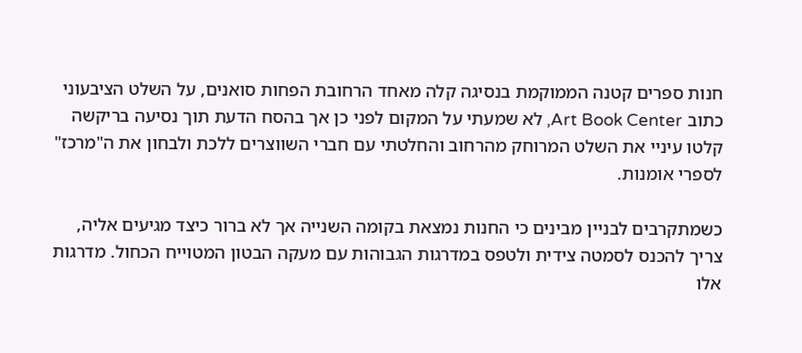חנות ספרים קטנה הממוקמת בנסיגה קלה מאחד הרחובת הפחות סואנים, על השלט הציבעוני כתוב Art Book Center, לא שמעתי על המקום לפני כן אך בהסח הדעת תוך נסיעה בריקשה קלטו עיניי את השלט המרוחק מהרחוב והחלטתי עם חברי השווצרים ללכת ולבחון את ה"מרכז" לספרי אומנות.

כשמתקרבים לבניין מבינים כי החנות נמצאת בקומה השנייה אך לא ברור כיצד מגיעים אליה, צריך להכנס לסמטה צידית ולטפס במדרגות הגבוהות עם מעקה הבטון המטוייח הכחול. מדרגות אלו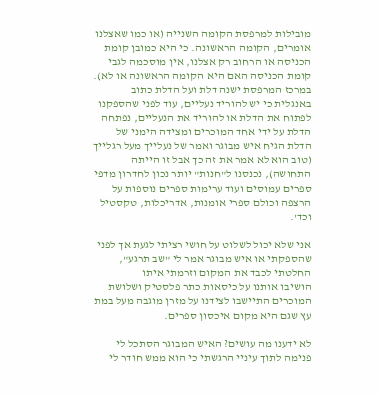מובילות למרפסת הקומה השנייה (או כמו שאצלנו אומרים, הקומה הראשונה. כי היא כמובן קומת הכניסה או הרחוב רק אצלנו, אין מוסכמה לגבי קומת הכניסה האם היא הקומה הראשונה או לא).
במרכז המרפסת ישנה דלת ועל הדלת כתוב באנגלית כי יש להוריד נעליים, עוד לפני שהספקנו לפתוח את הדלת או להוריד את הנעליים, נפתחה הדלת על ידי אחד המוכרים ומצידה הימני של הדלת הגיח איש מבוגר ואמר של נעלייך מעל רגלייך (טוב הוא לא אמר את זה כך אבל זו הייתה התחושה), נכנסנו ל"חנות" יותר נכון לחדרון מדפי ספרים עמוסים ועוד ערימות ספרים נוספות על הרצפה וכולם ספרי אומנות, אדריכלות, טקסטיל וכד'.

אני שלא יכול לשלוט על חושי רציתי לגעת אך לפני שהספקתי או איש מבוגר אמר לי "שב תרגע", החלטתי לכבד את המקום וזרמתי איתו
הושיבו אותנו על כיסאות כתר פלסטיק ושלושת המוכרים התיישבו לצידנו על מזרן מוגבה מעל במת עץ שגם היא מקום איכסון ספרים.

לא ידענו מה עושים? האיש המבוגר הסתכל לי פנימה לתוך עיניי הרגשתי כי הוא ממש חודר לי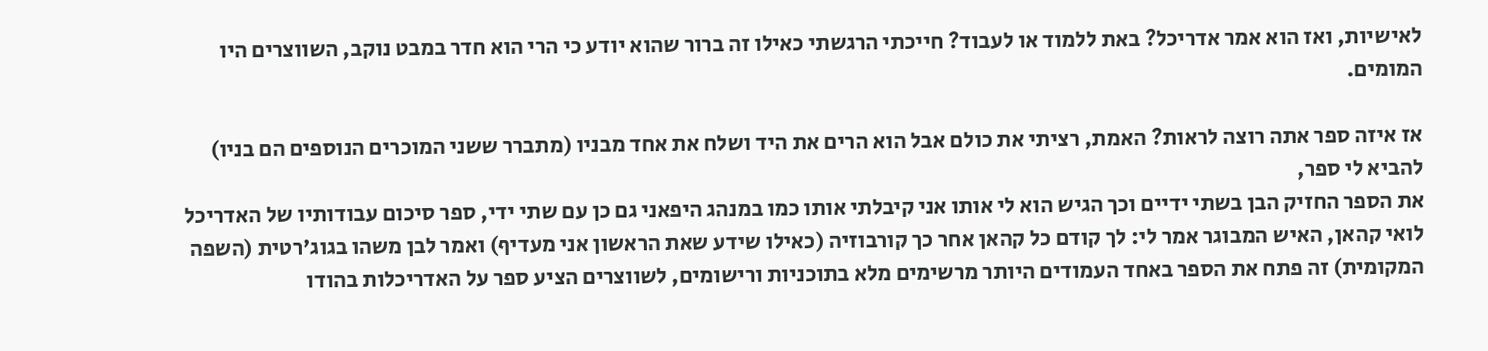לאישיות, ואז הוא אמר אדריכל? באת ללמוד או לעבוד? חייכתי הרגשתי כאילו זה ברור שהוא יודע כי הרי הוא חדר במבט נוקב, השווצרים היו המומים.

אז איזה ספר אתה רוצה לראות? האמת, רציתי את כולם אבל הוא הרים את היד ושלח את אחד מבניו (מתברר ששני המוכרים הנוספים הם בניו) להביא לי ספר,
את הספר החזיק הבן בשתי ידיים וכך הגיש הוא לי אותו אני קיבלתי אותו כמו במנהג היפאני גם כן עם שתי ידי, ספר סיכום עבודותיו של האדריכל לואי קהאן, האיש המבוגר אמר לי: לך קודם כל קהאן אחר כך קורבוזיה (כאילו שידע שאת הראשון אני מעדיף) ואמר לבן משהו בגוג'רטית (השפה המקומית) זה פתח את הספר באחד העמודים היותר מרשימים מלא בתוכניות ורישומים, לשווצרים הציע ספר על האדריכלות בהודו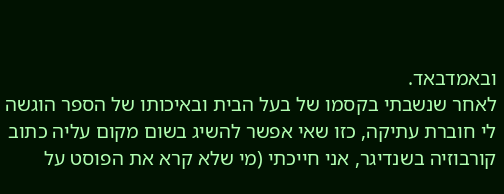ובאמדבאד.
לאחר שנשבתי בקסמו של בעל הבית ובאיכותו של הספר הוגשה לי חוברת עתיקה, כזו שאי אפשר להשיג בשום מקום עליה כתוב קורבוזיה בשנדיגר, אני חייכתי (מי שלא קרא את הפוסט על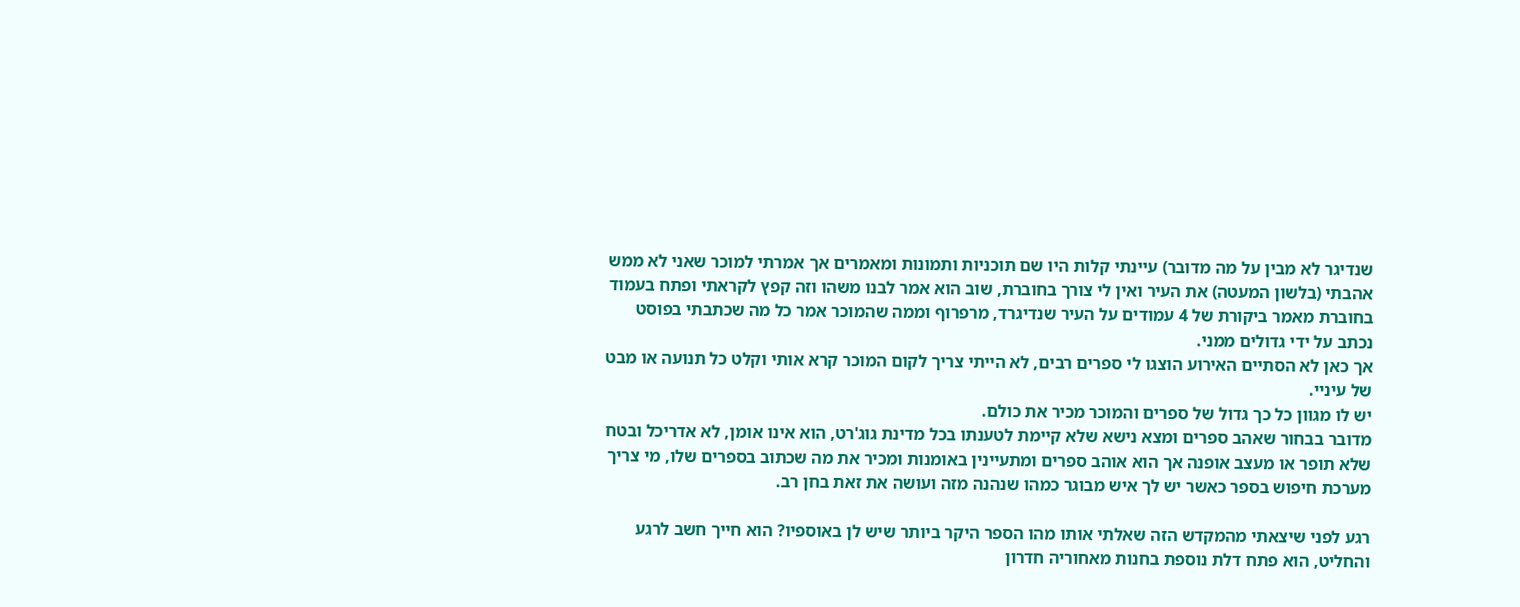שנדיגר לא מבין על מה מדובר) עיינתי קלות היו שם תוכניות ותמונות ומאמרים אך אמרתי למוכר שאני לא ממש אהבתי (בלשון המעטה) את העיר ואין לי צורך בחוברת, שוב הוא אמר לבנו משהו וזה קפץ לקראתי ופתח בעמוד בחוברת מאמר ביקורת של 4 עמודים על העיר שנדיגרד, מרפרוף וממה שהמוכר אמר כל מה שכתבתי בפוסט נכתב על ידי גדולים ממני.
אך כאן לא הסתיים האירוע הוצגו לי ספרים רבים, לא הייתי צריך לקום המוכר קרא אותי וקלט כל תנועה או מבט של עיניי.
יש לו מגוון כל כך גדול של ספרים והמוכר מכיר את כולם.
מדובר בבחור שאהב ספרים ומצא נישא שלא קיימת לטענתו בכל מדינת גוג'רט, הוא אינו אומן, לא אדריכל ובטח שלא תופר או מעצב אופנה אך הוא אוהב ספרים ומתעיינין באומנות ומכיר את מה שכתוב בספרים שלו, מי צריך מערכת חיפוש בספר כאשר יש לך איש מבוגר כמהו שנהנה מזה ועושה את זאת בחן רב.

רגע לפני שיצאתי מהמקדש הזה שאלתי אותו מהו הספר היקר ביותר שיש לן באוספיו? הוא חייך חשב לרגע והחליט, הוא פתח דלת נוספת בחנות מאחוריה חדרון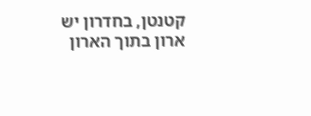קטנטן, בחדרון יש ארון בתוך הארון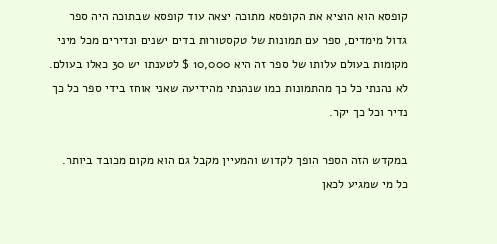קופסא הוא הוציא את הקופסא מתוכה יצאה עוד קופסא שבתוכה היה ספר גדול מימדים, ספר עם תמונות של טקסטורות בדים ישנים ונדירים מכל מיני מקומות בעולם עלותו של ספר זה היא 10,000 $ לטענתו יש 30 כאלו בעולם.
לא נהנתי כל כך מהתמונות כמו שנהנתי מהידיעה שאני אוחז בידי ספר כל כך נדיר וכל כך יקר.

במקדש הזה הספר הופך לקדוש והמעיין מקבל גם הוא מקום מכובד ביותר.
כל מי שמגיע לכאן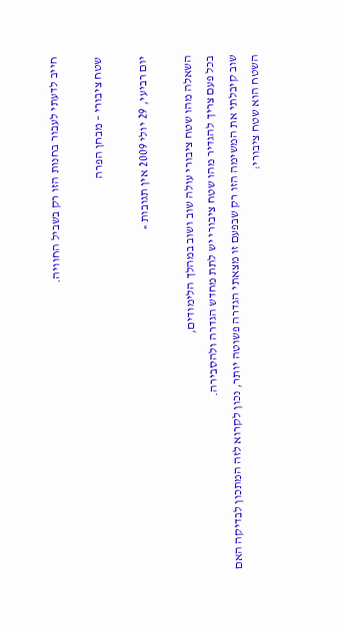חייב לדעתי לעבור בחנות הזו רק בשביל החוויה.

שטח ציבורי – מבחן הפרה

יום רביעי, 29 יולי 2009 אין תגובות »

השאלה מהו שטח ציבורי עולה שוב ושוב במהלך הלימודים,
בכל פעם צריך להגדיר מהו שטח ציבורי יש לתת מחדש הגדרה ולהסבירה.
שוב קיבלתי את המשימה הזו רק שבפעם זו מצאתי הגדרה פשוטה יותר, נכון לקרוא לזה המתכון לבדיקה האם השטח הוא שטח ציבורי: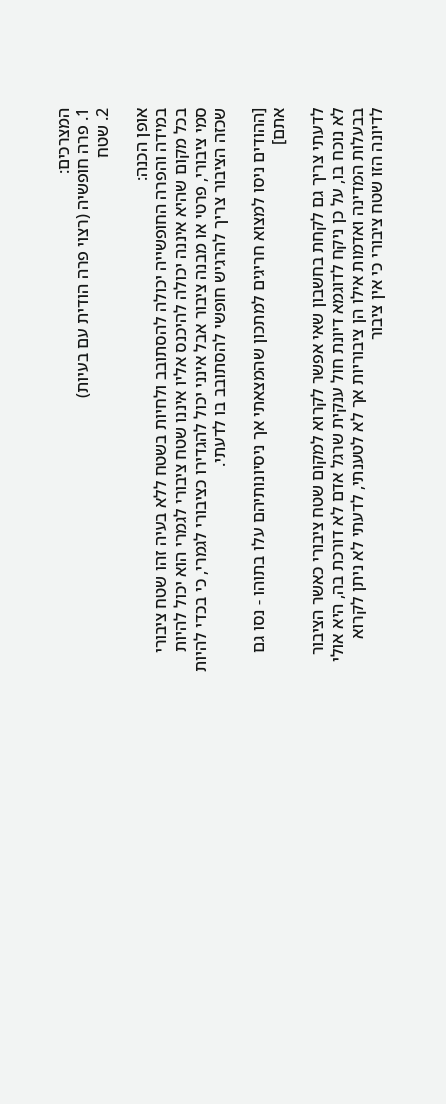המצרכים:
1. פרה חופשיה (רצוי פרה הודית עם בעיות)
2. שטח

אופן הכנה:
במידה והפרה החופשייה יכולה להסתובב ולחיות בשטח ללא בעיה זהו שטח ציבורי
בכל מקום שהיא איננה יכולה להיכנס אליו איננו שטח ציבורי לגמרי הוא יכול להיות סמי ציבורי, פרטי או מבנה ציבור אבל אינני יכול להגדירו כציבורי לגמרי, כי בכדי להיות שכזה הציבור צריך להרגיש חופשי להסתובב בו לדעתי.

[ההודים ניסו למצוא חריגים למתכון שהמצאתי אך ניסיונותיהם עלו בתוהו - נסו גם אתם]

לדעתי צריך גם לקחת בחשבון שאי אפשר לקרוא למקום שטח ציבורי כאשר הציבור לא נוכח בו, על כן ניקח לדוגמא דיונת חול ענקית שרגל אדם לא דורכת בה, היא אולי בבעלות המדינה ואדמות אילו הן ציבוריות אך לא לטענתי, לדעתי לא ניתן לקרוא לדיונה הזו שטח ציבורי כי אין ציבור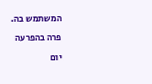המשתמש בה.

פרה בהפרעה

יום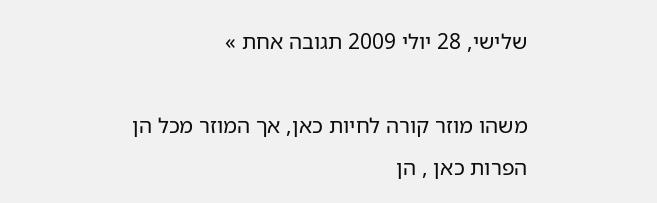שלישי, 28 יולי 2009 תגובה אחת »

משהו מוזר קורה לחיות כאן, אך המוזר מכל הן הפרות כאן , הן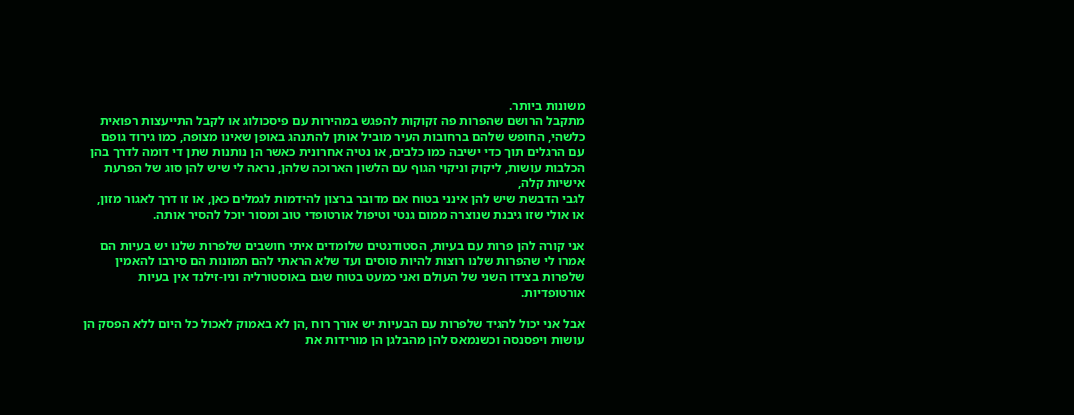משונות ביותר.
מתקבל הרושם שהפרות פה זקוקות להפגש במהירות עם פיסכולוג או לקבל התייעצות רפואית כלשהי, החופש שלהם ברחובות העיר מוביל אותן להתנהג באופן שאינו מצופה, כמו גירוד גופם עם הרגלים תוך כדי ישיבה כמו כלבים, או נטיה אחרונית כאשר הן נותנות שתן די דומה לדרך בהן הכלבות עושות, ליקוק וניקוי הגוף עם הלשון הארוכה שלהן, נראה לי שיש להן סוג של הפרעת אישיות קלה,
לגבי הדבשת שיש להן אינני בטוח אם מדובר ברצון להידמות לגמלים כאן, או זו דרך לאגור מזון, או אולי שזו גיבנת שנוצרה ממום גנטי וטיפול אורטופדי טוב ומסור יוכל להסיר אותה.

אני קורה להן פרות עם בעיות, הסטודנטים שלומדים איתי חושבים שלפרות שלנו יש בעיות הם אמרו לי שהפרות שלנו רוצות להיות סוסים ועד שלא הראתי להם תמונות הם סירבו להאמין שלפרות בצידו השני של העולם ואני כמעט בטוח שגם באוסטורליה וניו-זילנד אין בעיות אורטופדיות.

אבל אני יכול להגיד שלפרות עם הבעיות יש אורך רוח ,הן לא באמוק לאכול כל היום ללא הפסק הן עושות ויפסנסה וכשנמאס להן מהבלגן הן מורידות את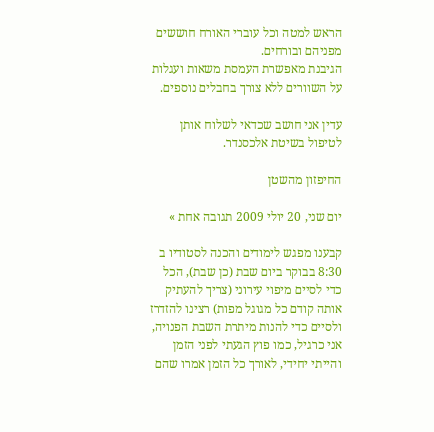הראש למטה וכל עוברי האורח חוששים מפניהם ובורחים.
הגיבנת מאפשרת העמסת משאות ועגלות על השוורים ללא צורך בחבלים נוספים.

עדין אני חושב שכדאי לשלוח אותן לטיפול בשיטת אלכסנדר.

החיפזון מהשטן

יום שני, 20 יולי 2009 תגובה אחת »

קבענו מפגש לימודים והכנה לסטודיו ב 8:30 בבוקר ביום שבת (כן שבת), הכל כדי לסיים מיפוי עירוני (צריך להעתיק אותה קודם כל מגוגל מפות) רצינו להזדרז ולסיים כדי להנות מיתרת השבת הפנויה, אני כרגיל, כמו פוץ הגעתי לפני הזמן והייתי יחידי, לאורך כל הזמן אמרו שהם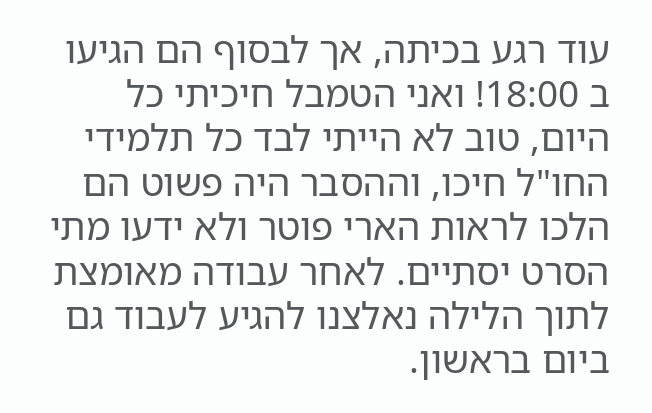עוד רגע בכיתה, אך לבסוף הם הגיעו ב 18:00! ואני הטמבל חיכיתי כל היום, טוב לא הייתי לבד כל תלמידי החו"ל חיכו, וההסבר היה פשוט הם הלכו לראות הארי פוטר ולא ידעו מתי הסרט יסתיים. לאחר עבודה מאומצת לתוך הלילה נאלצנו להגיע לעבוד גם ביום בראשון.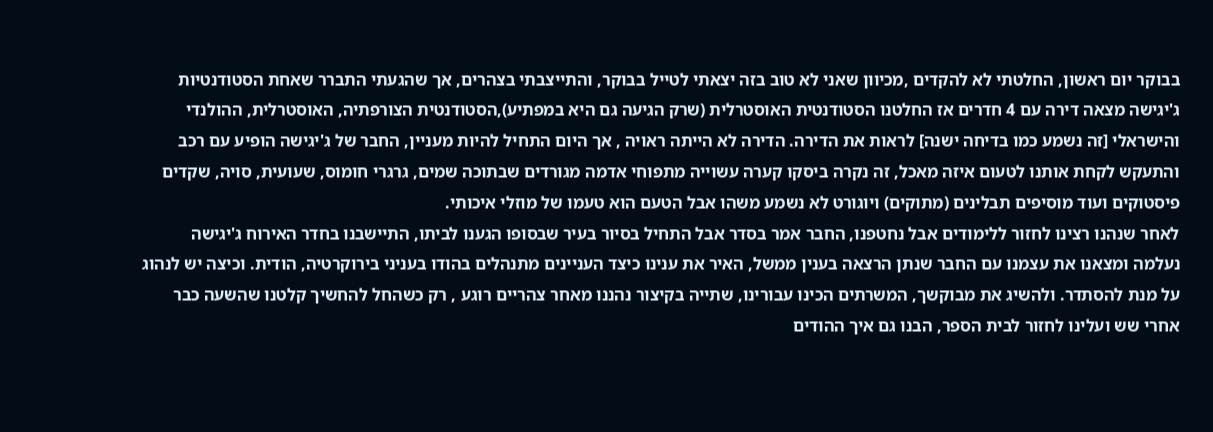בבוקר יום ראשון, החלטתי לא להקדים ,מכיוון שאני לא טוב בזה יצאתי לטייל בבוקר, והתייצבתי בצהרים, אך שהגעתי התברר שאחת הסטודנטיות ג'יגישה מצאה דירה עם 4 חדרים אז החלטנו הסטודנטית האוסטרלית (שרק הגיעה גם היא במפתיע),הסטודנטית הצורפתיה, האוסטרלית, ההולנדי והישראלי [זה נשמע כמו בדיחה ישנה] לראות את הדירה. הדירה לא הייתה ראויה , אך היום התחיל להיות מעניין, החבר של ג'יגישה הופיע עם רכב והתעקש לקחת אותנו לטעום איזה מאכל, זה נקרה ביסקו קערה עשוייה מתפוחי אדמה מגורדים שבתוכה שמים, גרגרי חומוס, שעועית, סויה, שקדים פיסטוקים ועוד מוסיפים תבלינים (מתוקים) ויוגורט לא נשמע משהו אבל הטעם הוא טעמו של מוזלי איכותי.
לאחר שנהנו רצינו לחזור ללימודים אבל נחטפנו, החבר אמר בסדר אבל התחיל בסיור בעיר שבסופו הגענו לביתו, התיישבנו בחדר האירוח ג'יגישה נעלמה ומצאנו את עצמנו עם החבר שנתן הרצאה בענין ממשל, האיר את ענינו כיצד העניינים מתנהלים בהודו בעניני בירוקרטיה, הודית. וכיצה יש לנהוג על מנת להסתדר. ולהשיג את מבוקשך, המשרתים הכינו עבורינו, שתייה בקיצור נהננו מאחר צהריים רוגע , רק כשהחל להחשיך קלטנו שהשעה כבר אחרי שש ועלינו לחזור לבית הספר, הבנו גם איך ההודים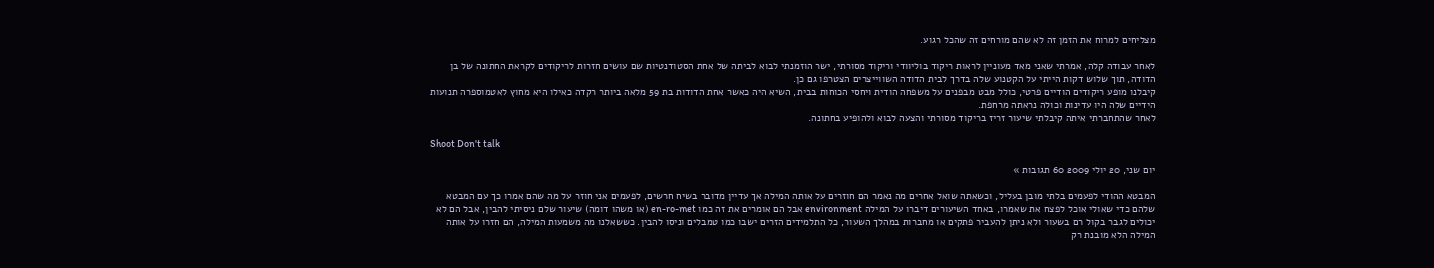מצליחים למרוח את הזמן זה לא שהם מורחים זה שהכל רגוע.

לאחר עבודה קלה, אמרתי שאני מאד מעוניין לראות ריקוד בוליוודי וריקוד מסורתי, ישר הוזמנתי לבוא לביתה של אחת הסטודנטיות שם עושים חזרות לריקודים לקראת החתונה של בן הדודה, תוך שלוש דקות הייתי על הקטנוע שלה בדרך לבית הדודה השווייצרים הצטרפו גם כן.
קיבלנו מופע ריקודים הודיים פרטי, כולל מבט מבפנים על משפחה הודית ויחסי הכוחות בבית, השיא היה כאשר אחת הדודות בת 59 מלאה ביותר רקדה כאילו היא מחוץ לאטמוספרה תנועות הידיים שלה היו עדינות וכולה נראתה מרחפת.
לאחר שהתחברתי איתה קיבלתי שיעור זריז בריקוד מסורתי והצעה לבוא ולהופיע בחתונה.

Shoot Don't talk

יום שני, 20 יולי 2009 60 תגובות »

המבטא ההודי לפעמים בלתי מובן בעליל, וכשאתה שואל אחרים מה נאמר הם חוזרים על אותה המילה אך עדיין מדובר בשיח חרשים, לפעמים אני חוזר על מה שהם אמרו כך עם המבטא שלהם כדי שאולי אוכל לפצח את שאמרו, באחד השיעורים דיברו על המילה environment אבל הם אומרים את זה כמו en-ro-met (או משהו דומה) שיעור שלם ניסיתי להבין, אבל הם לא יכולים לגבר בקול רם בשעור ולא ניתן להעביר פתקים או מחברות במהלך השעור, כל התלמידים הזרים ישבו כמו טמבלים וניסו להבין. כששאלנו מה משמעות המילה, הם חזרו על אותה המילה הלא מובנת רק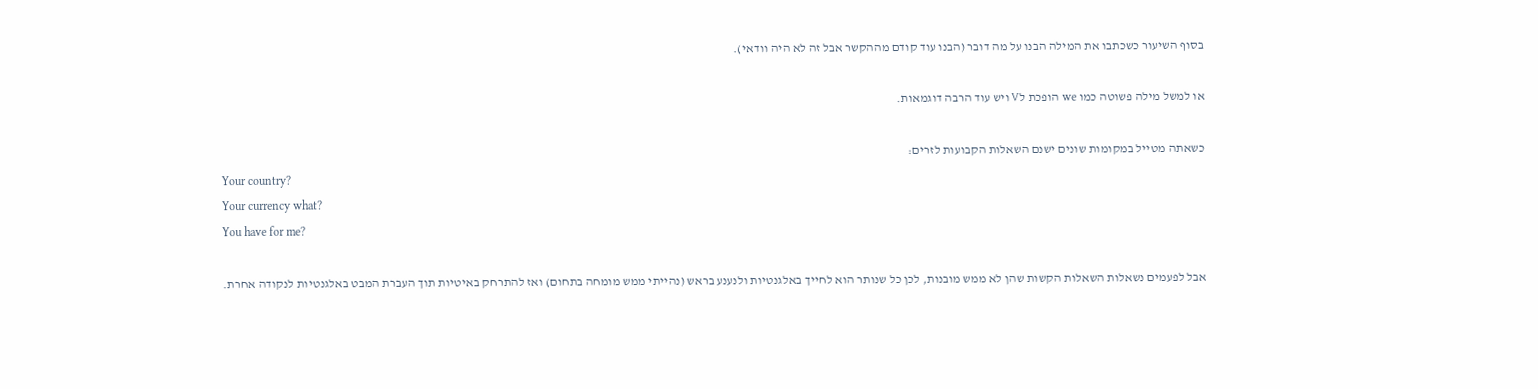בסוף השיעור כשכתבו את המילה הבנו על מה דובר (הבנו עוד קודם מההקשר אבל זה לא היה וודאי).

או למשל מילה פשוטה כמו we הופכת לV ויש עוד הרבה דוגמאות.

כשאתה מטייל במקומות שונים ישנם השאלות הקבועות לזרים:
Your country?
Your currency what?
You have for me?

אבל לפעמים נשאלות השאלות הקשות שהן לא ממש מובנות, לכן כל שנותר הוא לחייך באלגנטיות ולנענע בראש (נהייתי ממש מומחה בתחום) ואז להתרחק באיטיות תוך העברת המבט באלגנטיות לנקודה אחרת.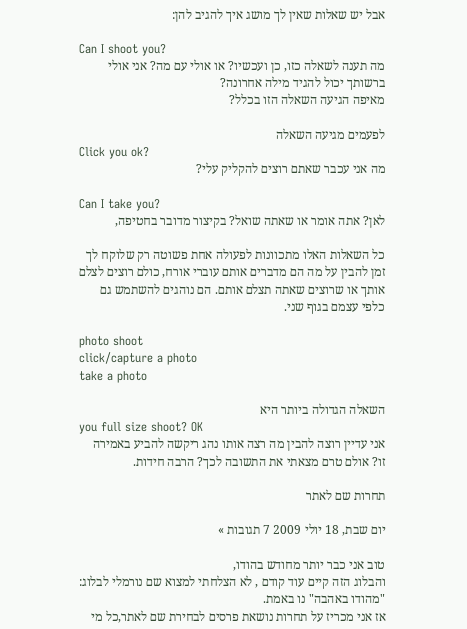אבל יש שאלות שאין לך מושג איך להגיב להן:

Can I shoot you?
מה תענה לשאלה כזו, כן ועכשיו? או אולי עם מה? אני אולי ברשותך יכול להגיד מילה אחרונה?
מאיפה הגיעה השאלה הזו בכלל?

לפעמים מגיעה השאלה
Click you ok?
מה אני עכבר שאתם רוצים להקליק עלי?

Can I take you?
לאן? אתה אומר או שאתה שואל? בקיצור מדובר בחטיפה,

כל השאלות האלו מתכוונות לפעולה אחת פשוטה רק שלוקח לך זמן להבין על מה הם מדברים אותם עוברי אורח, כולם רוצים לצלם אותך או שרוצים שאתה תצלם אותם. הם נוהגים להשתמש גם כלפי עצמם בגוף שני.

photo shoot
click/capture a photo
take a photo

השאלה הגדולה ביותר היא
you full size shoot? OK
אני עדיין רוצה להבין מה רצה אותו נהג ריקשה להביע באמירה זו? אולם טרם מצאתי את התשובה לכך? הרבה חידות.

תחרות שם לאתר

יום שבת, 18 יולי 2009 7 תגובות »

טוב אני כבר יותר מחודש בהודו,
והבלוג הזה קיים עוד קודם , לא הצלחתי למצוא שם נורמלי לבלוג: "מהודו באהבה" נו באמת.
אז אני מכריז על תחרות נושאת פרסים לבחירת שם לאתר,כל מי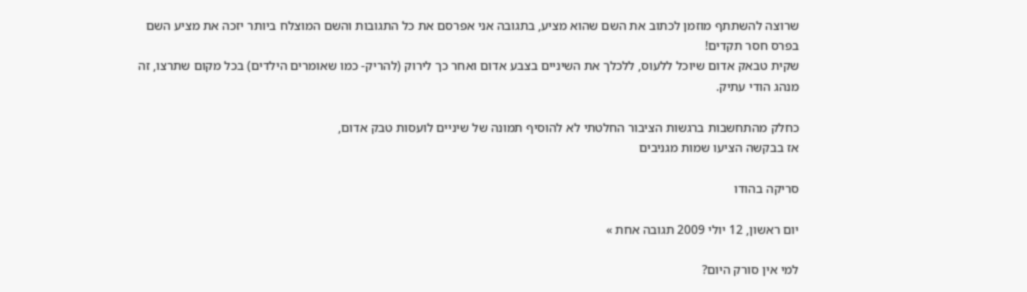שרוצה להשתתף מוזמן לכתוב את השם שהוא מציע, בתגובה אני אפרסם את כל התגובות והשם המוצלח ביותר יזכה את מציע השם
בפרס חסר תקדים!
שקית טבאק אדום שיוכל ללעוס, ללכלך את השיניים בצבע אדום ואחר כך לירוק (להריק- כמו שאומרים הילדים) בכל מקום שתרצו, זה מנהג הודי עתיק.

כחלק מהתחשבות ברגשות הציבור החלטתי לא להוסיף תמונה של שיניים לועסות טבק אדום,
אז בבקשה הציעו שמות מגניבים

סריקה בהודו

יום ראשון, 12 יולי 2009 תגובה אחת »

למי אין סורק היום?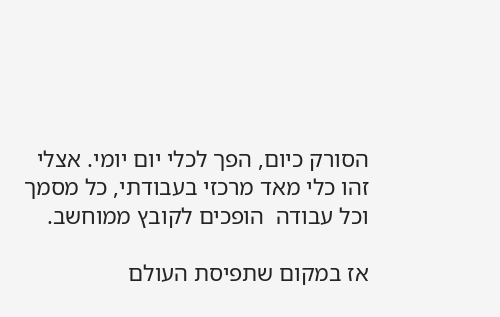הסורק כיום, הפך לכלי יום יומי. אצלי זהו כלי מאד מרכזי בעבודתי, כל מסמך וכל עבודה  הופכים לקובץ ממוחשב.

אז במקום שתפיסת העולם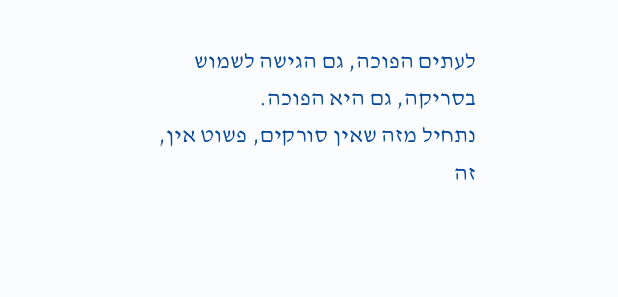לעתים הפוכה, גם הגישה לשמוש בסריקה, גם היא הפוכה.
נתחיל מזה שאין סורקים, פשוט אין, זה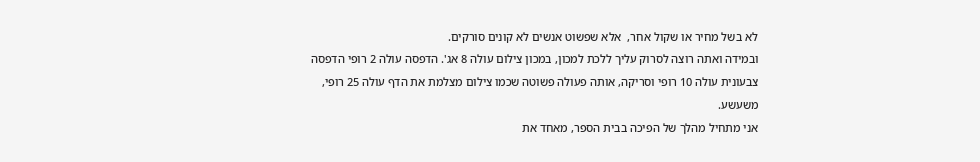לא בשל מחיר או שקול אחר,  אלא שפשוט אנשים לא קונים סורקים.
ובמידה ואתה רוצה לסרוק עליך ללכת למכון, במכון צילום עולה 8 אג'. הדפסה עולה 2 רופי הדפסה צבעונית עולה 10 רופי וסריקה, אותה פעולה פשוטה שכמו צילום מצלמת את הדף עולה 25 רופי, משעשע.
אני מתחיל מהלך של הפיכה בבית הספר, מאחד את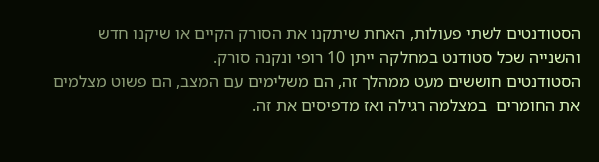הסטודנטים לשתי פעולות, האחת שיתקנו את הסורק הקיים או שיקנו חדש והשנייה שכל סטודנט במחלקה ייתן 10 רופי ונקנה סורק.
הסטודנטים חוששים מעט ממהלך זה, הם משלימים עם המצב, הם פשוט מצלמים את החומרים  במצלמה רגילה ואז מדפיסים את זה.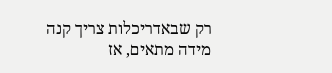רק שבאדריכלות צריך קנה מידה מתאים, אז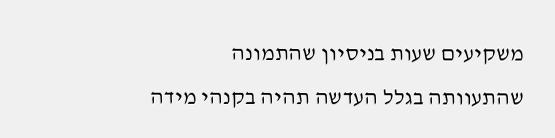משקיעים שעות בניסיון שהתמונה שהתעוותה בגלל העדשה תהיה בקנהי מידה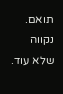תואם.
נקווה שלא עוד.